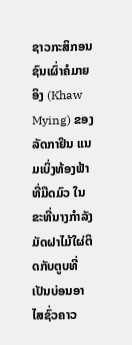ຊາວກະສິກອນຊົນເຜົ່າຄໍມາຍອິງ (Khaw Mying) ຂອງລັດກາຢິນ ແນມເບິ່ງທ້ອງຟ້າທີ່ມືດມົວ ໃນຂະທີ່ນາງກໍາລັງມັດຝາໄມ້ໃຜ່ຕິດກັບຕູບທີ່ເປັນບ່ອນອາໄສຊົ່ວຄາວ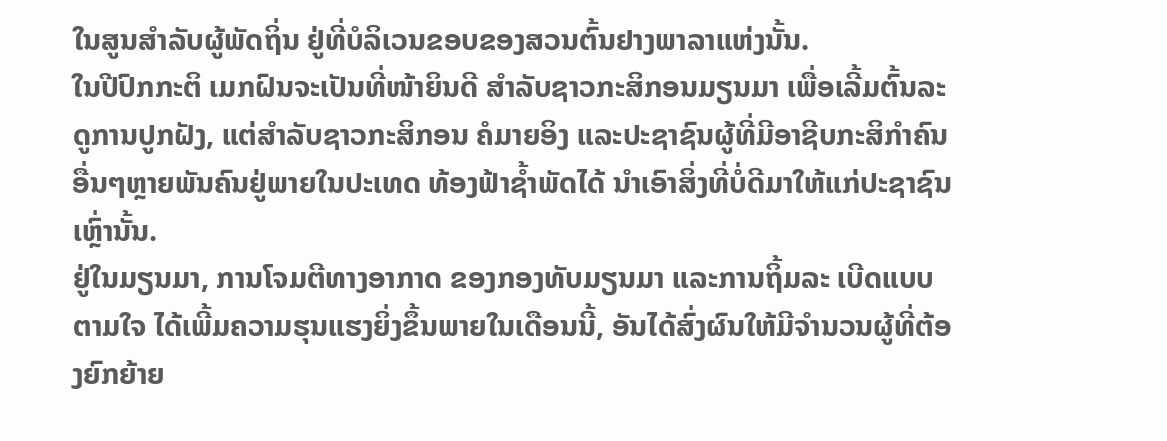ໃນສູນສໍາລັບຜູ້ພັດຖິ່ນ ຢູ່ທີ່ບໍລິເວນຂອບຂອງສວນຕົ້ນຢາງພາລາແຫ່ງນັ້ນ.
ໃນປີປົກກະຕິ ເມກຝົນຈະເປັນທີ່ໜ້າຍິນດີ ສໍາລັບຊາວກະສິກອນມຽນມາ ເພື່ອເລີ້ມຕົ້ນລະດູການປູກຝັງ, ແຕ່ສໍາລັບຊາວກະສິກອນ ຄໍມາຍອິງ ແລະປະຊາຊົນຜູ້ທີ່ມີອາຊີບກະສິກໍາຄົນອື່ນໆຫຼາຍພັນຄົນຢູ່ພາຍໃນປະເທດ ທ້ອງຟ້າຊໍ້າພັດໄດ້ ນໍາເອົາສິ່ງທີ່ບໍ່ດີມາໃຫ້ແກ່ປະຊາຊົນເຫຼົ່ານັ້ນ.
ຢູ່ໃນມຽນມາ, ການໂຈມຕີທາງອາກາດ ຂອງກອງທັບມຽນມາ ແລະການຖິ້ມລະ ເບີດແບບຕາມໃຈ ໄດ້ເພີ້ມຄວາມຮຸນແຮງຍິ່ງຂຶ້ນພາຍໃນເດືອນນີ້, ອັນໄດ້ສົ່ງຜົນໃຫ້ມີຈໍານວນຜູ້ທີ່ຕ້ອງຍົກຍ້າຍ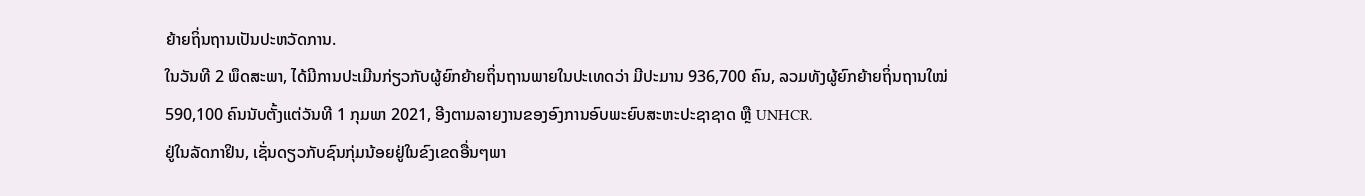ຍ້າຍຖິ່ນຖານເປັນປະຫວັດການ.
ໃນວັນທີ 2 ພຶດສະພາ, ໄດ້ມີການປະເມີນກ່ຽວກັບຜູ້ຍົກຍ້າຍຖິ່ນຖານພາຍໃນປະເທດວ່າ ມີປະມານ 936,700 ຄົນ, ລວມທັງຜູ້ຍົກຍ້າຍຖິ່ນຖານໃໝ່ 590,100 ຄົນນັບຕັ້ງແຕ່ວັນທີ 1 ກຸມພາ 2021, ອີງຕາມລາຍງານຂອງອົງການອົບພະຍົບສະຫະປະຊາຊາດ ຫຼື UNHCR.
ຢູ່ໃນລັດກາຢິນ, ເຊັ່ນດຽວກັບຊົນກຸ່ມນ້ອຍຢູ່ໃນຂົງເຂດອື່ນໆພາ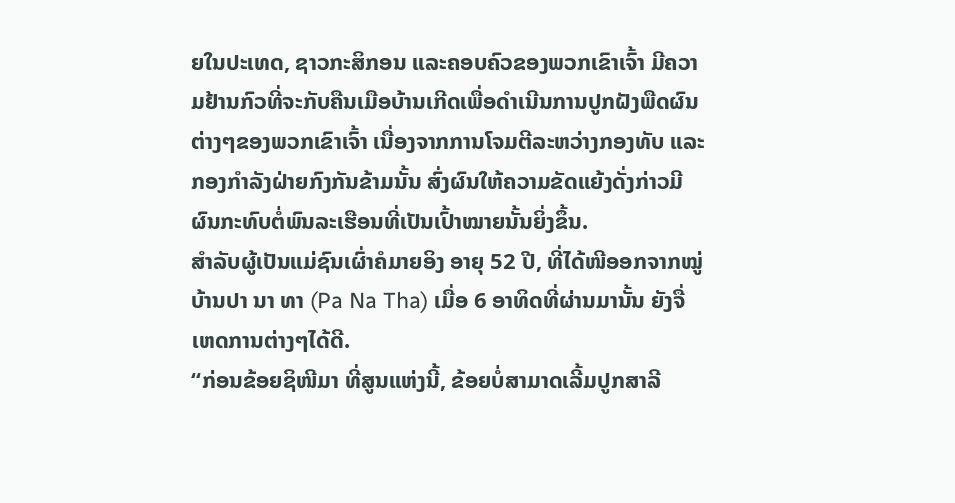ຍໃນປະເທດ, ຊາວກະສິກອນ ແລະຄອບຄົວຂອງພວກເຂົາເຈົ້າ ມີຄວາມຢ້ານກົວທີ່ຈະກັບຄືນເມືອບ້ານເກີດເພື່ອດໍາເນີນການປູກຝັງພືດຜົນຕ່າງໆຂອງພວກເຂົາເຈົ້າ ເນື່ອງຈາກການໂຈມຕີລະຫວ່າງກອງທັບ ແລະກອງກໍາລັງຝ່າຍກົງກັນຂ້າມນັ້ນ ສົ່ງຜົນໃຫ້ຄວາມຂັດແຍ້ງດັ່ງກ່າວມີຜົນກະທົບຕໍ່ພົນລະເຮືອນທີ່ເປັນເປົ້າໝາຍນັ້ນຍິ່ງຂຶ້ນ.
ສໍາລັບຜູ້ເປັນແມ່ຊົນເຜົ່າຄໍມາຍອິງ ອາຍຸ 52 ປີ, ທີ່ໄດ້ໜີອອກຈາກໝູ່ບ້ານປາ ນາ ທາ (Pa Na Tha) ເມື່ອ 6 ອາທິດທີ່ຜ່ານມານັ້ນ ຍັງຈື່ເຫດການຕ່າງໆໄດ້ດີ.
“ກ່ອນຂ້ອຍຊິໜີມາ ທີ່ສູນແຫ່ງນີ້, ຂ້ອຍບໍ່ສາມາດເລີ້ມປູກສາລີ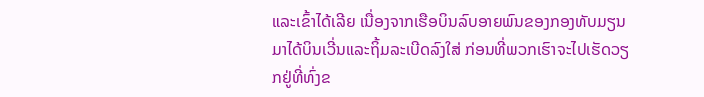ແລະເຂົ້າໄດ້ເລີຍ ເນື່ອງຈາກເຮືອບິນລົບອາຍພົນຂອງກອງທັບມຽນມາໄດ້ບິນເວີ່ນແລະຖິ້ມລະເບີດລົງໃສ່ ກ່ອນທີ່ພວກເຮົາຈະໄປເຮັດວຽກຢູ່ທີ່ທົ່ງຂ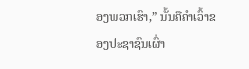ອງພວກເຮົາ,” ນັ້ນຄືຄຳເວົ້າຂອງປະຊາຊົນເຜົ່າ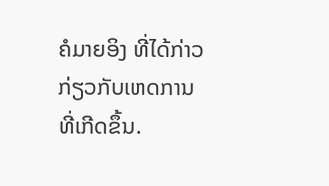ຄໍມາຍອິງ ທີ່ໄດ້ກ່າວກ່ຽວກັບເຫດການທີ່ເກີດຂຶ້ນ.